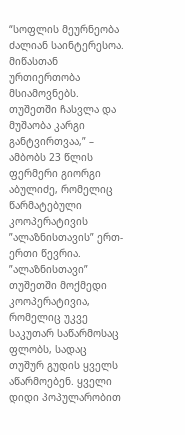“სოფლის მეურნეობა ძალიან საინტერესოა. მიწასთან ურთიერთობა მსიამოვნებს. თუშეთში ჩასვლა და მუშაობა კარგი განტვირთვაა,” – ამბობს 23 წლის ფერმერი გიორგი აბულიძე, რომელიც წარმატებული კოოპერატივის ”ალაზნისთავის” ერთ-ერთი წევრია.
”ალაზნისთავი” თუშეთში მოქმედი კოოპერატივია, რომელიც უკვე საკუთარ საწარმოსაც ფლობს, სადაც თუშურ გუდის ყველს აწარმოებენ. ყველი დიდი პოპულარობით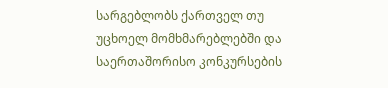სარგებლობს ქართველ თუ უცხოელ მომხმარებლებში და საერთაშორისო კონკურსების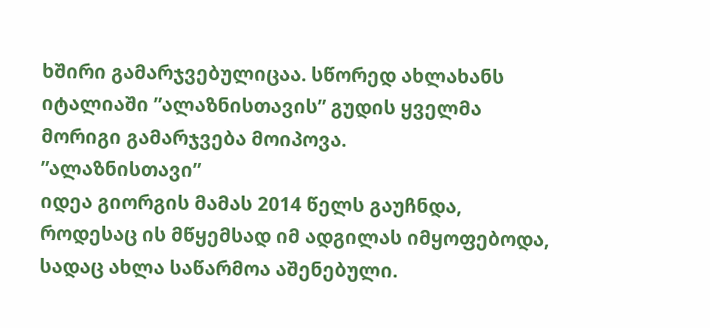ხშირი გამარჯვებულიცაა. სწორედ ახლახანს იტალიაში ”ალაზნისთავის” გუდის ყველმა მორიგი გამარჯვება მოიპოვა.
”ალაზნისთავი”
იდეა გიორგის მამას 2014 წელს გაუჩნდა, როდესაც ის მწყემსად იმ ადგილას იმყოფებოდა, სადაც ახლა საწარმოა აშენებული.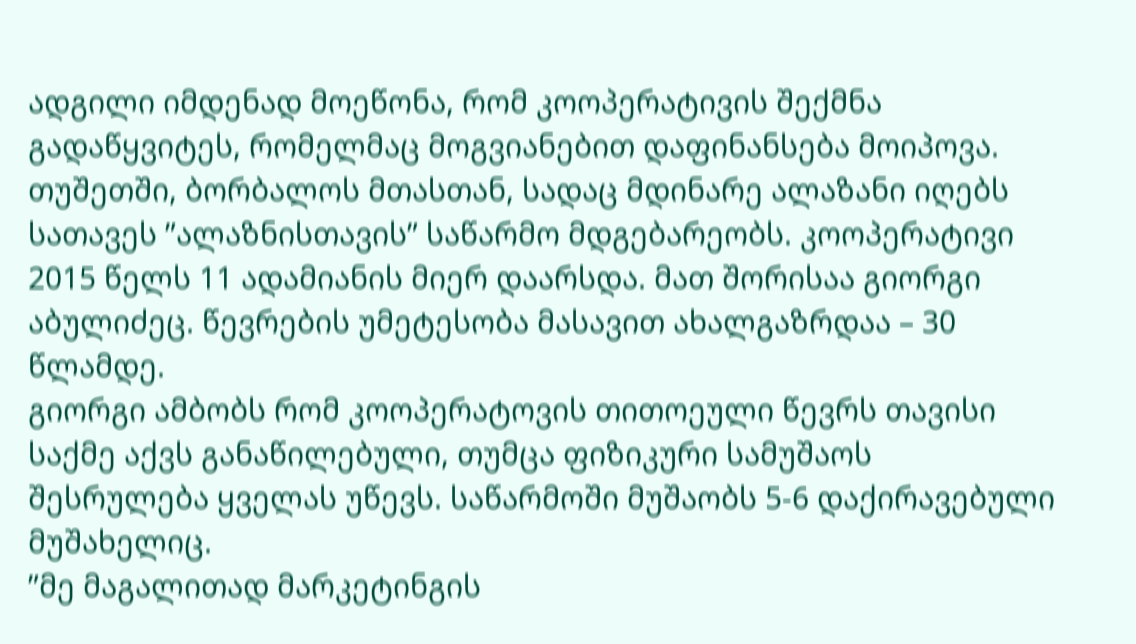ადგილი იმდენად მოეწონა, რომ კოოპერატივის შექმნა გადაწყვიტეს, რომელმაც მოგვიანებით დაფინანსება მოიპოვა.
თუშეთში, ბორბალოს მთასთან, სადაც მდინარე ალაზანი იღებს სათავეს ”ალაზნისთავის” საწარმო მდგებარეობს. კოოპერატივი 2015 წელს 11 ადამიანის მიერ დაარსდა. მათ შორისაა გიორგი აბულიძეც. წევრების უმეტესობა მასავით ახალგაზრდაა – 30 წლამდე.
გიორგი ამბობს რომ კოოპერატოვის თითოეული წევრს თავისი საქმე აქვს განაწილებული, თუმცა ფიზიკური სამუშაოს შესრულება ყველას უწევს. საწარმოში მუშაობს 5-6 დაქირავებული მუშახელიც.
”მე მაგალითად მარკეტინგის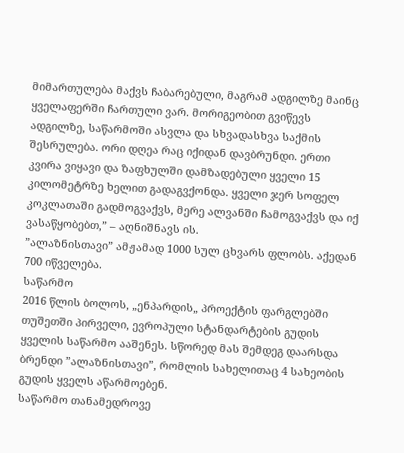მიმართულება მაქვს ჩაბარებული, მაგრამ ადგილზე მაინც ყველაფერში ჩართული ვარ. მორიგეობით გვიწევს ადგილზე, საწარმოში ასვლა და სხვადასხვა საქმის შესრულება. ორი დღეა რაც იქიდან დავბრუნდი. ერთი კვირა ვიყავი და ზაფხულში დამზადებული ყველი 15 კილომეტრზე ხელით გადაგვქონდა. ყველი ჯერ სოფელ კოკლათაში გადმოგვაქვს, მერე ალვანში ჩამოგვაქვს და იქ ვასაწყობებთ,” – აღნიშნავს ის.
”ალაზნისთავი” ამჟამად 1000 სულ ცხვარს ფლობს. აქედან 700 იწველება.
საწარმო
2016 წლის ბოლოს, „ენპარდის„ პროექტის ფარგლებში თუშეთში პირველი, ევროპული სტანდარტების გუდის ყველის საწარმო ააშენეს. სწორედ მას შემდეგ დაარსდა ბრენდი ”ალაზნისთავი”, რომლის სახელითაც 4 სახეობის გუდის ყველს აწარმოებენ.
საწარმო თანამედროვე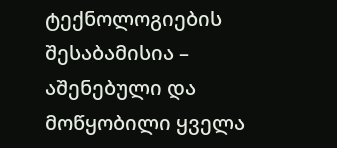ტექნოლოგიების შესაბამისია – აშენებული და მოწყობილი ყველა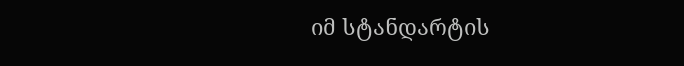იმ სტანდარტის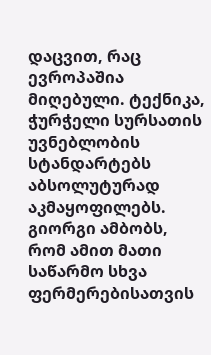დაცვით, რაც ევროპაშია მიღებული. ტექნიკა, ჭურჭელი სურსათის უვნებლობის სტანდარტებს აბსოლუტურად აკმაყოფილებს. გიორგი ამბობს, რომ ამით მათი საწარმო სხვა ფერმერებისათვის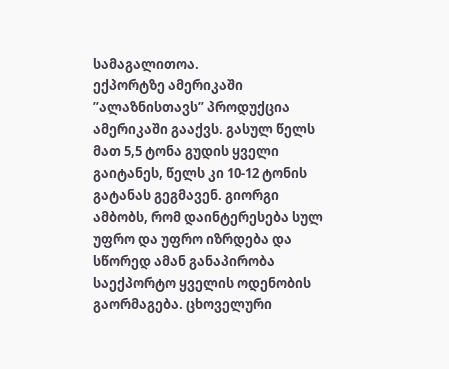სამაგალითოა.
ექპორტზე ამერიკაში
”ალაზნისთავს” პროდუქცია ამერიკაში გააქვს. გასულ წელს მათ 5,5 ტონა გუდის ყველი გაიტანეს, წელს კი 10-12 ტონის გატანას გეგმავენ. გიორგი ამბობს, რომ დაინტერესება სულ უფრო და უფრო იზრდება და სწორედ ამან განაპირობა საექპორტო ყველის ოდენობის გაორმაგება. ცხოველური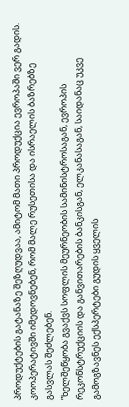პროდუქტების გატანაზე შეზღუდვაა, ამიტომ მათი პროდუქცია ევროპაში ვერ გადის. კოოპერატივში იმედოვნებენ, რომ მალე რუსეთისა და ისრაელის ბაზრებზე გასვლას შეძლებენ.
”ხელშეწყობა გვაქვს სოფლის მეურნეობის სამინისტროსაგან, ევროპის რეკონსტრუქციის და განვითარების ბანკისგან, ელკანასაგან, საიდანაც უკვე გამოგზავნეს ექსპერტები გუდის ყველის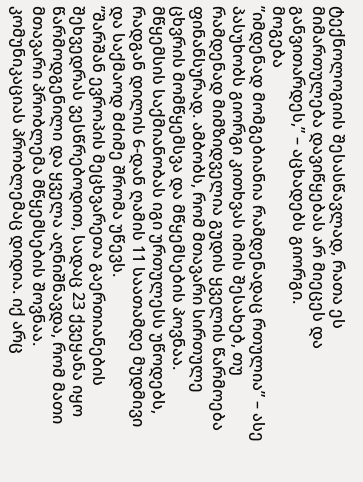ტექნოლოგიის შესასწავლად, რათა ეს მიმართულება დავიწყებას არ მიეცეს და განვითარდეს,” – აცხადებს გიორგი.
მოგება
”იმდენად მომგებიანია რამდენადაც რთულია” – ასე პასუხობს გიორგი კითხვას იმის შესახებ, თუ რამდენად მიმზიდველია გუდის ყველის წარმოება ფინანსურად. ამბობს, რომ მთავარი სირთულე ცხვრის მომწყემსვა და მწყემსების პოვნაა. მწყემსის საქმიანობას იგი ურთულესს უწოდებს, რადგან დილის 6-დან ღამის 11 საათამდე მუდმივი და საქმაოდ მძიმე შრომა უწევს.
”შარშან ევროპის მეცხვარეთა გაერთიანების შეხვედრას ვესწრებოდით, სადაც 23 ქვეყანა იყო წარმოდგენილი და ყველა აღნიშნავდა, რომ მათი მთავარი პრობლემა მწყემსების შოვნაა. კომუნიკაციას პრობლემაც დიდია. იქ არც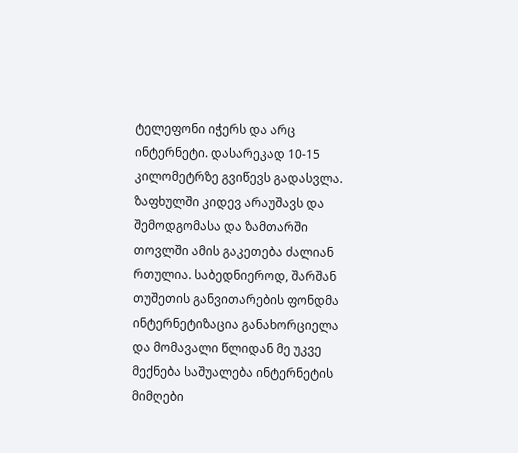ტელეფონი იჭერს და არც ინტერნეტი. დასარეკად 10-15 კილომეტრზე გვიწევს გადასვლა. ზაფხულში კიდევ არაუშავს და შემოდგომასა და ზამთარში თოვლში ამის გაკეთება ძალიან რთულია. საბედნიეროდ, შარშან თუშეთის განვითარების ფონდმა ინტერნეტიზაცია განახორციელა და მომავალი წლიდან მე უკვე მექნება საშუალება ინტერნეტის მიმღები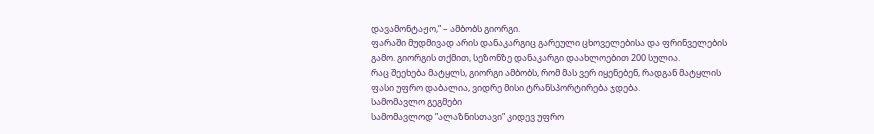დავამონტაჟო,” – ამბობს გიორგი.
ფარაში მუდმივად არის დანაკარგიც გარეული ცხოველებისა და ფრინველების გამო. გიორგის თქმით, სეზონზე დანაკარგი დაახლოებით 200 სულია.
რაც შეეხება მატყლს, გიორგი ამბობს, რომ მას ვერ იყენებენ, რადგან მატყლის ფასი უფრო დაბალია, ვიდრე მისი ტრანსპორტირება ჯდება.
სამომავლო გეგმები
სამომავლოდ ”ალაზნისთავი” კიდევ უფრო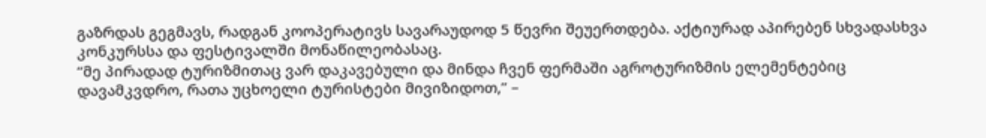გაზრდას გეგმავს, რადგან კოოპერატივს სავარაუდოდ 5 წევრი შეუერთდება. აქტიურად აპირებენ სხვადასხვა კონკურსსა და ფესტივალში მონაწილეობასაც.
“მე პირადად ტურიზმითაც ვარ დაკავებული და მინდა ჩვენ ფერმაში აგროტურიზმის ელემენტებიც დავამკვდრო, რათა უცხოელი ტურისტები მივიზიდოთ,” –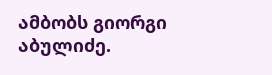ამბობს გიორგი აბულიძე.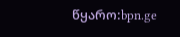წყარო:bpn.ge